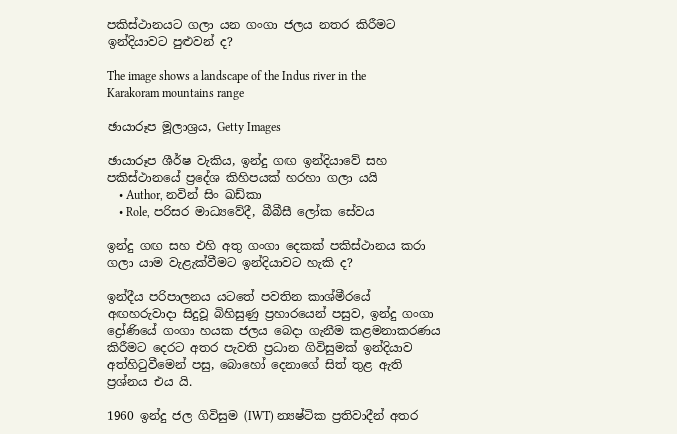පකිස්ථානයට ගලා යන ගංගා ජලය නතර කිරීමට ඉන්දියාවට පුළුවන් ද?

The image shows a landscape of the Indus river in the Karakoram mountains range

ඡායාරූප මූලාශ්‍රය, Getty Images

ඡායාරූප ශීර්ෂ වැකිය, ඉන්දු ගඟ ඉන්දියාවේ සහ පකිස්ථානයේ ප්‍රදේශ කිහිපයක් හරහා ගලා යයි
    • Author, නවින් සිං ඛඩ්කා
    • Role, පරිසර මාධ්‍යවේදී, බීබීසී ලෝක සේවය

ඉන්දු ගඟ සහ එහි අතු ගංගා දෙකක් පකිස්ථානය කරා ගලා යාම වැළැක්වීමට ඉන්දියාවට හැකි ද?

ඉන්දීය පරිපාලනය යටතේ පවතින කාශ්මීරයේ අඟහරුවාදා සිදුවූ බිහිසුණු ප්‍රහාරයෙන් පසුව, ඉන්දු ගංගා ද්‍රෝණියේ ගංගා හයක ජලය බෙදා ගැනීම කළමනාකරණය කිරීමට දෙරට අතර පැවති ප්‍රධාන ගිවිසුමක් ඉන්දියාව අත්හිටුවීමෙන් පසු, බොහෝ දෙනාගේ සිත් තුළ ඇති ප්‍රශ්නය එය යි.

1960 ඉන්දු ජල ගිවිසුම (IWT) න්‍යෂ්ටික ප්‍රතිවාදීන් අතර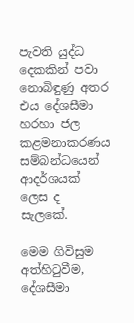පැවති යුද්ධ දෙකකින් පවා නොබිඳුණු අතර එය දේශසීමා හරහා ජල කළමනාකරණය සම්බන්ධයෙන් ආදර්ශයක් ලෙස ද සැලකේ.

මෙම ගිවිසුම අත්හිටුවීම, දේශසීමා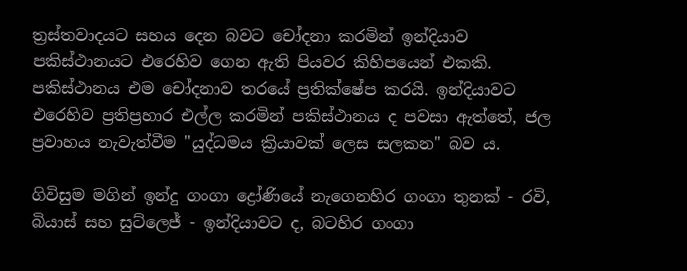ත්‍රස්තවාදයට සහය දෙන බවට චෝදනා කරමින් ඉන්දියාව පකිස්ථානයට එරෙහිව ගෙන ඇති පියවර කිහිපයෙන් එකකි. පකිස්ථානය එම චෝදනාව තරයේ ප්‍රතික්ෂේප කරයි. ඉන්දියාවට එරෙහිව ප්‍රතිප්‍රහාර එල්ල කරමින් පකිස්ථානය ද පවසා ඇත්තේ, ජල ප්‍රවාහය නැවැත්වීම "යුද්ධමය ක්‍රියාවක් ලෙස සලකන" බව ය.

ගිවිසුම මගින් ඉන්දු ගංගා ද්‍රෝණියේ නැගෙනහිර ගංගා තුනක් - රවි, බියාස් සහ සුට්ලෙජ් - ඉන්දියාවට ද, බටහිර ගංගා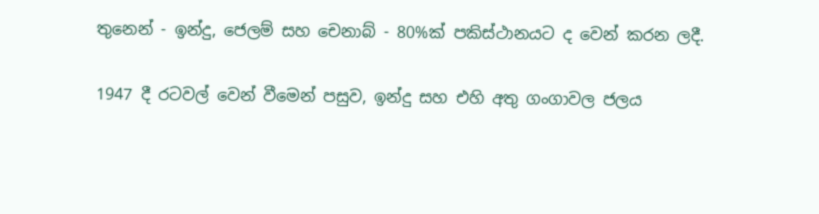තුනෙන් - ඉන්දු, ජෙලම් සහ චෙනාබ් - 80%ක් පකිස්ථානයට ද වෙන් කරන ලදී.

1947 දී රටවල් වෙන් වීමෙන් පසුව, ඉන්දු සහ එහි අතු ගංගාවල ජලය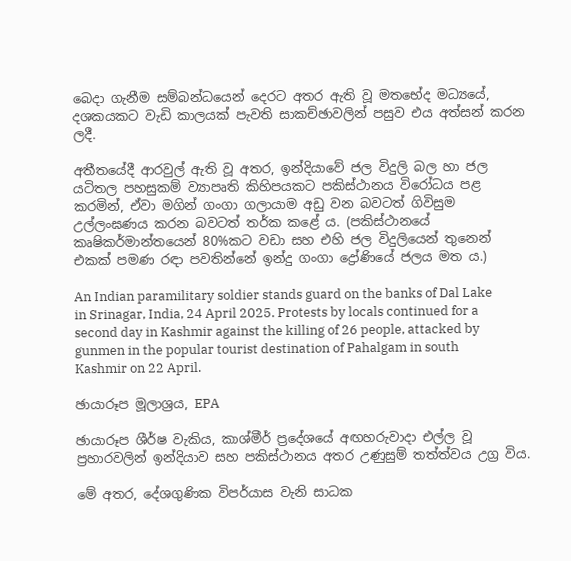බෙදා ගැනීම සම්බන්ධයෙන් දෙරට අතර ඇති වූ මතභේද මධ්‍යයේ, දශකයකට වැඩි කාලයක් පැවති සාකච්ඡාවලින් පසුව එය අත්සන් කරන ලදී.

අතීතයේදී ආරවුල් ඇති වූ අතර, ඉන්දියාවේ ජල විදුලි බල හා ජල යටිතල පහසුකම් ව්‍යාපෘති කිහිපයකට පකිස්ථානය විරෝධය පළ කරමින්, ඒවා මගින් ගංගා ගලායාම අඩු වන බවටත් ගිවිසුම උල්ලංඝණය කරන බවටත් තර්ක කළේ ය. (පකිස්ථානයේ කෘෂිකර්මාන්තයෙන් 80%කට වඩා සහ එහි ජල විදුලියෙන් තුනෙන් එකක් පමණ රඳා පවතින්නේ ඉන්දු ගංගා ද්‍රෝණියේ ජලය මත ය.)

An Indian paramilitary soldier stands guard on the banks of Dal Lake in Srinagar, India, 24 April 2025. Protests by locals continued for a second day in Kashmir against the killing of 26 people, attacked by gunmen in the popular tourist destination of Pahalgam in south Kashmir on 22 April.

ඡායාරූප මූලාශ්‍රය, EPA

ඡායාරූප ශීර්ෂ වැකිය, කාශ්මීර් ප්‍රදේශයේ අඟහරුවාදා එල්ල වූ ප්‍රහාරවලින් ඉන්දියාව සහ පකිස්ථානය අතර උණුසුම් තත්ත්වය උග්‍ර විය.

මේ අතර, දේශගුණික විපර්යාස වැනි සාධක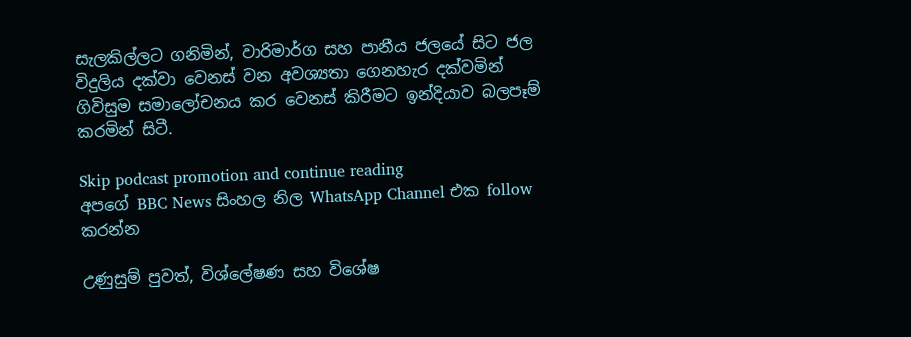සැලකිල්ලට ගනිමින්, වාරිමාර්ග සහ පානීය ජලයේ සිට ජල විදුලිය දක්වා වෙනස් වන අවශ්‍යතා ගෙනහැර දක්වමින් ගිවිසුම සමාලෝචනය කර වෙනස් කිරීමට ඉන්දියාව බලපෑම් කරමින් සිටී.

Skip podcast promotion and continue reading
අපගේ BBC News සිංහල නිල WhatsApp Channel එක follow කරන්න

උණුසුම් පුවත්, විශ්ලේෂණ සහ විශේෂ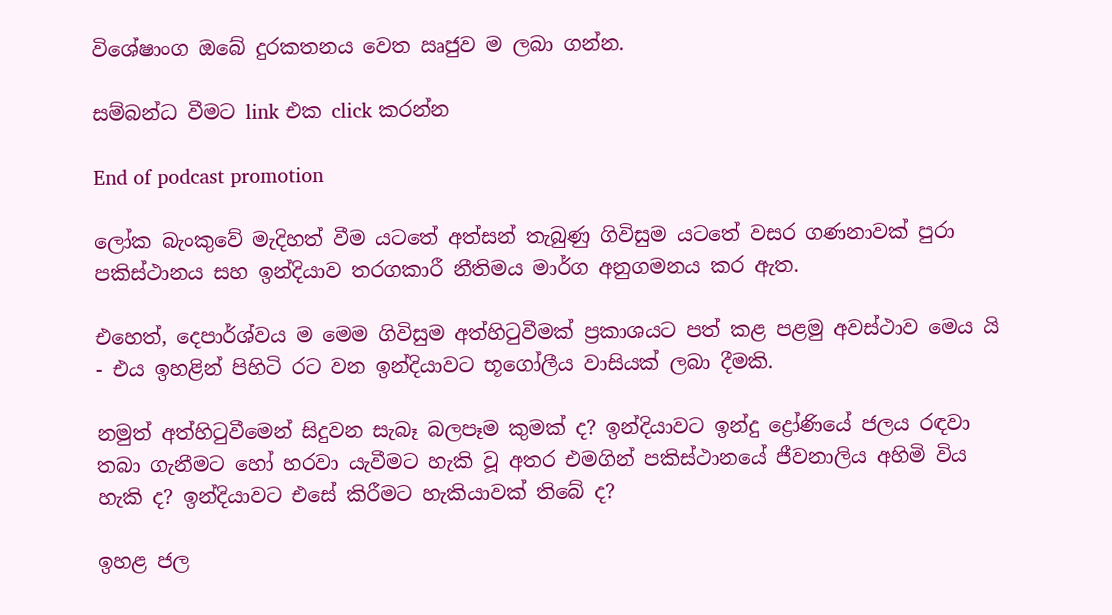විශේෂාංග ඔබේ දුරකතනය වෙත ඍජුව ම ලබා ගන්න.

සම්බන්ධ වීමට link එක click කරන්න

End of podcast promotion

ලෝක බැංකුවේ මැදිහත් වීම යටතේ අත්සන් තැබුණු ගිවිසුම යටතේ වසර ගණනාවක් පුරා පකිස්ථානය සහ ඉන්දියාව තරගකාරී නීතිමය මාර්ග අනුගමනය කර ඇත.

එහෙත්, දෙපාර්ශ්වය ම මෙම ගිවිසුම අත්හිටුවීමක් ප්‍රකාශයට පත් කළ පළමු අවස්ථාව මෙය යි - එය ඉහළින් පිහිටි රට වන ඉන්දියාවට භූගෝලීය වාසියක් ලබා දීමකි.

නමුත් අත්හිටුවීමෙන් සිදුවන සැබෑ බලපෑම කුමක් ද? ඉන්දියාවට ඉන්දු ද්‍රෝණියේ ජලය රඳවා තබා ගැනීමට හෝ හරවා යැවීමට හැකි වූ අතර එමගින් පකිස්ථානයේ ජීවනාලිය අහිමි විය හැකි ද? ඉන්දියාවට එසේ කිරීමට හැකියාවක් තිබේ ද?

ඉහළ ජල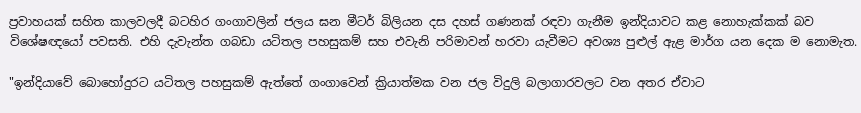ප්‍රවාහයක් සහිත කාලවලදී බටහිර ගංගාවලින් ජලය ඝන මීටර් බිලියන දස දහස් ගණනක් රඳවා ගැනීම ඉන්දියාවට කළ නොහැක්කක් බව විශේෂඥයෝ පවසති. එහි දැවැන්ත ගබඩා යටිතල පහසුකම් සහ එවැනි පරිමාවන් හරවා යැවීමට අවශ්‍ය පුළුල් ඇළ මාර්ග යන දෙක ම නොමැත.

"ඉන්දියාවේ බොහෝදුරට යටිතල පහසුකම් ඇත්තේ ගංගාවෙන් ක්‍රියාත්මක වන ජල විදුලි බලාගාරවලට වන අතර ඒවාට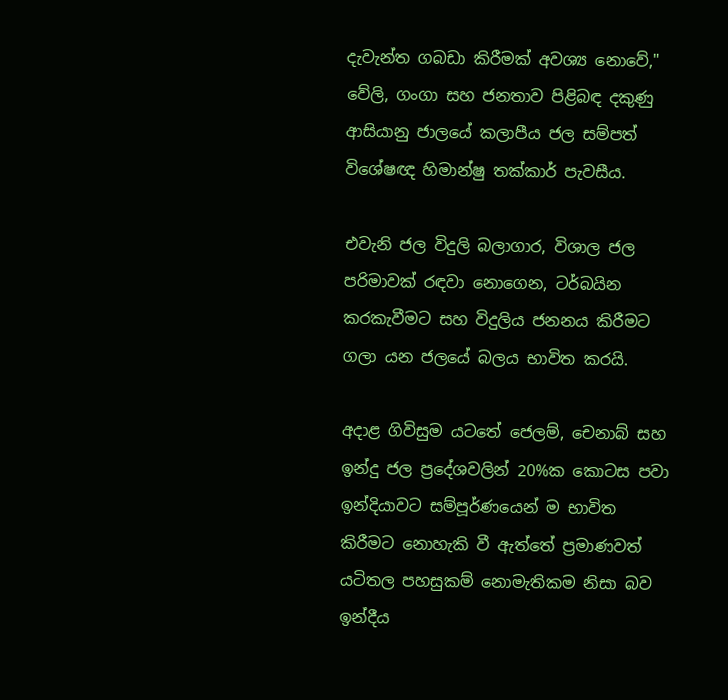දැවැන්ත ගබඩා කිරීමක් අවශ්‍ය නොවේ," වේලි, ගංගා සහ ජනතාව පිළිබඳ දකුණු ආසියානු ජාලයේ කලාපීය ජල සම්පත් විශේෂඥ හිමාන්ෂු තක්කාර් පැවසීය.

එවැනි ජල විදුලි බලාගාර, විශාල ජල පරිමාවක් රඳවා නොගෙන, ටර්බයින කරකැවීමට සහ විදුලිය ජනනය කිරීමට ගලා යන ජලයේ බලය භාවිත කරයි.

අදාළ ගිවිසුම යටතේ ජෙලම්, චෙනාබ් සහ ඉන්දු ජල ප්‍රදේශවලින් 20%ක කොටස පවා ඉන්දියාවට සම්පූර්ණයෙන් ම භාවිත කිරීමට නොහැකි වී ඇත්තේ ප්‍රමාණවත් යටිතල පහසුකම් නොමැතිකම නිසා බව ඉන්දීය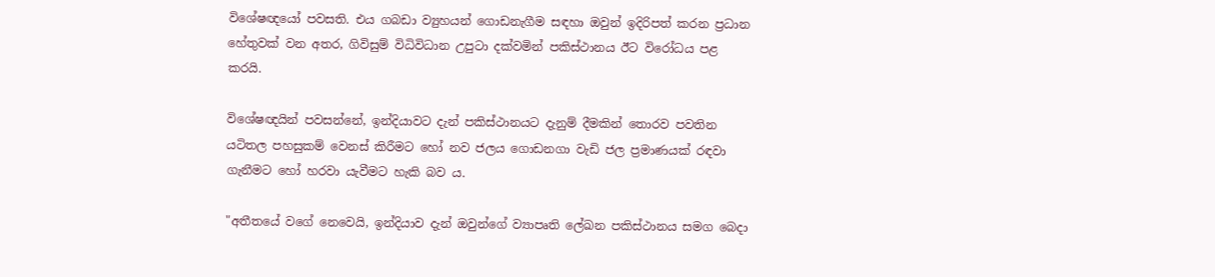විශේෂඥයෝ පවසති. එය ගබඩා ව්‍යුහයන් ගොඩනැගීම සඳහා ඔවුන් ඉදිරිපත් කරන ප්‍රධාන හේතුවක් වන අතර, ගිවිසුම් විධිවිධාන උපුටා දක්වමින් පකිස්ථානය ඊට විරෝධය පළ කරයි.

විශේෂඥයින් පවසන්නේ, ඉන්දියාවට දැන් පකිස්ථානයට දැනුම් දීමකින් තොරව පවතින යටිතල පහසුකම් වෙනස් කිරීමට හෝ නව ජලය ගොඩනගා වැඩි ජල ප්‍රමාණයක් රඳවා ගැනීමට හෝ හරවා යැවීමට හැකි බව ය.

"අතීතයේ වගේ නෙවෙයි, ඉන්දියාව දැන් ඔවුන්ගේ ව්‍යාපෘති ලේඛන පකිස්ථානය සමග බෙදා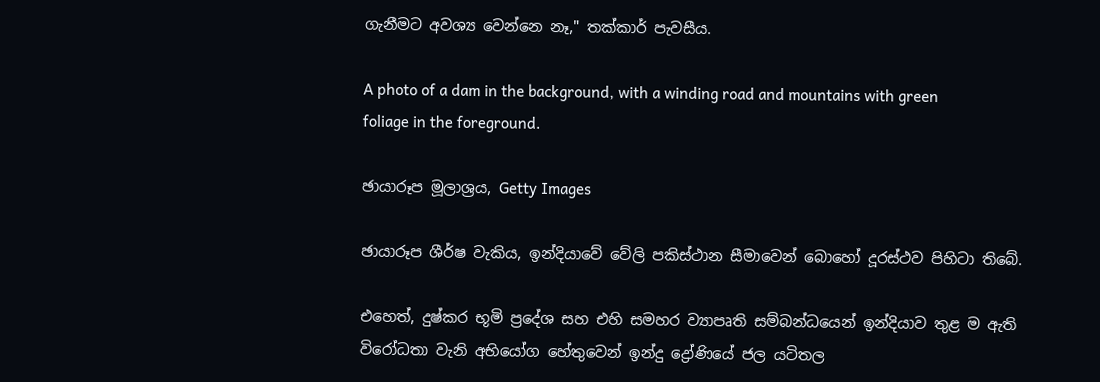ගැනීමට අවශ්‍ය වෙන්නෙ නෑ," තක්කාර් පැවසීය.

A photo of a dam in the background, with a winding road and mountains with green foliage in the foreground.

ඡායාරූප මූලාශ්‍රය, Getty Images

ඡායාරූප ශීර්ෂ වැකිය, ඉන්දියාවේ වේලි පකිස්ථාන සීමාවෙන් බොහෝ දූරස්ථව පිහිටා තිබේ.

එහෙත්, දුෂ්කර භූමි ප්‍රදේශ සහ එහි සමහර ව්‍යාපෘති සම්බන්ධයෙන් ඉන්දියාව තුළ ම ඇති විරෝධතා වැනි අභියෝග හේතුවෙන් ඉන්දු ද්‍රෝණියේ ජල යටිතල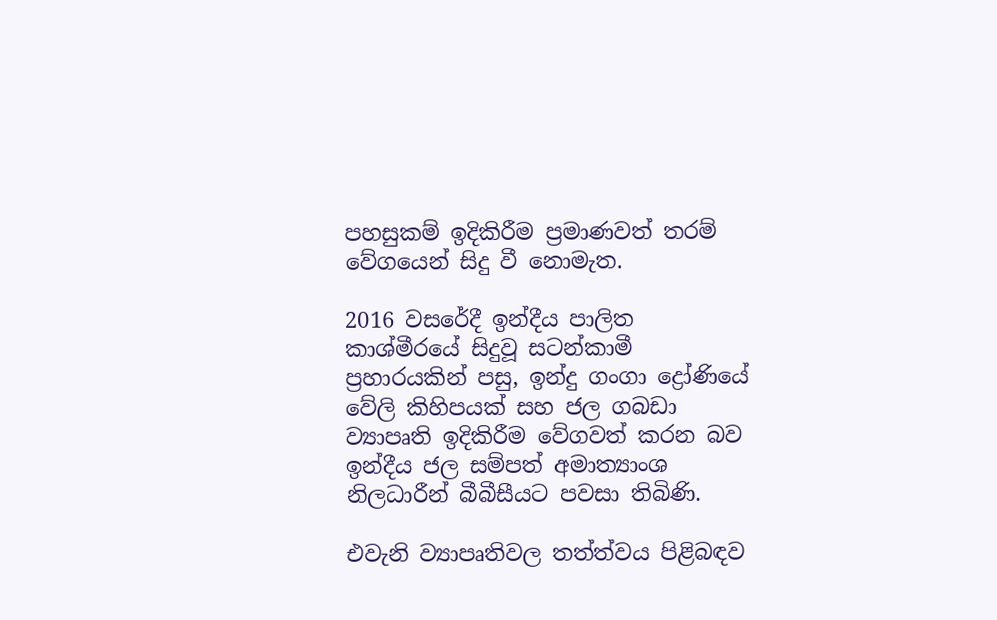පහසුකම් ඉදිකිරීම ප්‍රමාණවත් තරම් වේගයෙන් සිදු වී නොමැත.

2016 වසරේදී ඉන්දීය පාලිත කාශ්මීරයේ සිදුවූ සටන්කාමී ප්‍රහාරයකින් පසු, ඉන්දු ගංගා ද්‍රෝණියේ වේලි කිහිපයක් සහ ජල ගබඩා ව්‍යාපෘති ඉදිකිරීම වේගවත් කරන බව ඉන්දීය ජල සම්පත් අමාත්‍යාංශ නිලධාරීන් බීබීසීයට පවසා තිබිණි.

එවැනි ව්‍යාපෘතිවල තත්ත්වය පිළිබඳව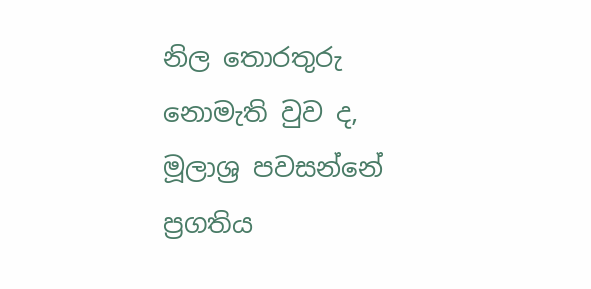නිල තොරතුරු නොමැති වුව ද, මූලාශ්‍ර පවසන්නේ ප්‍රගතිය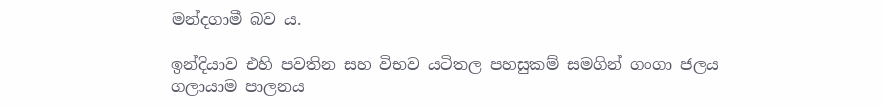මන්දගාමී බව ය.

ඉන්දියාව එහි පවතින සහ විභව යටිතල පහසුකම් සමගින් ගංගා ජලය ගලායාම පාලනය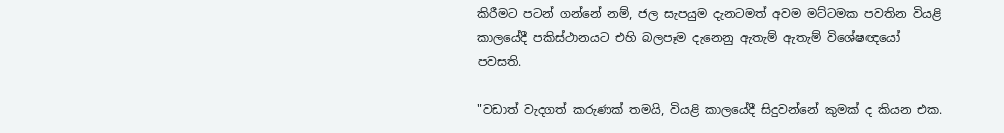කිරීමට පටන් ගන්නේ නම්, ජල සැපයුම දැනටමත් අවම මට්ටමක පවතින වියළි කාලයේදී පකිස්ථානයට එහි බලපෑම දැනෙනු ඇතැම් ඇතැම් විශේෂඥයෝ පවසති.

"වඩාත් වැදගත් කරුණක් තමයි, වියළි කාලයේදී සිදුවන්නේ කුමක් ද කියන එක.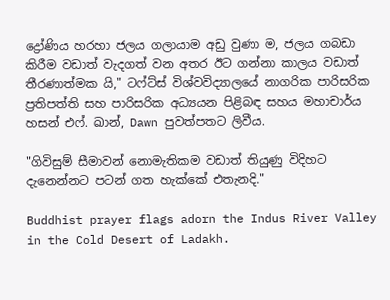ද්‍රෝණිය හරහා ජලය ගලායාම අඩු වුණා ම, ජලය ගබඩා කිරීම වඩාත් වැදගත් වන අතර ඊට ගන්නා කාලය වඩාත් තීරණාත්මක යි," ටෆ්ට්ස් විශ්වවිද්‍යාලයේ නාගරික පාරිසරික ප්‍රතිපත්ති සහ පාරිසරික අධ්‍යයන පිළිබඳ සහය මහාචාර්ය හසන් එෆ්. ඛාන්, Dawn පුවත්පතට ලිවීය.

"ගිවිසුම් සීමාවන් නොමැතිකම වඩාත් තියුණු විදිහට දැනෙන්නට පටන් ගත හැක්කේ එතැනදි."

Buddhist prayer flags adorn the Indus River Valley in the Cold Desert of Ladakh.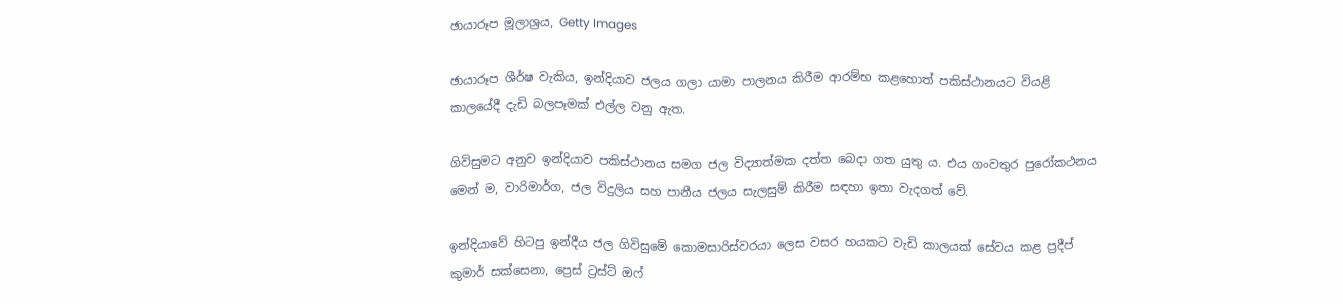ඡායාරූප මූලාශ්‍රය, Getty Images

ඡායාරූප ශීර්ෂ වැකිය, ඉන්දියාව ජලය ගලා යාමා පාලනය කිරීම ආරම්භ කළහොත් පකිස්ථානයට වියළි කාලයේදී දැඩි බලපෑමක් එල්ල වනු ඇත.

ගිවිසුමට අනුව ඉන්දියාව පකිස්ථානය සමග ජල විද්‍යාත්මක දත්ත බෙදා ගත යුතු ය. එය ගංවතුර පුරෝකථනය මෙන් ම, වාරිමාර්ග, ජල විදුලිය සහ පානීය ජලය සැලසුම් කිරීම සඳහා ඉතා වැදගත් වේ.

ඉන්දියාවේ හිටපු ඉන්දීය ජල ගිවිසුමේ කොමසාරිස්වරයා ලෙස වසර හයකට වැඩි කාලයක් සේවය කළ ප්‍රදීප් කුමාර් සක්සෙනා, ප්‍රෙස් ට්‍රස්ට් ඔෆ්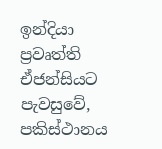ඉන්දියා ප්‍රවෘත්ති ඒජන්සියට පැවසුවේ, පකිස්ථානය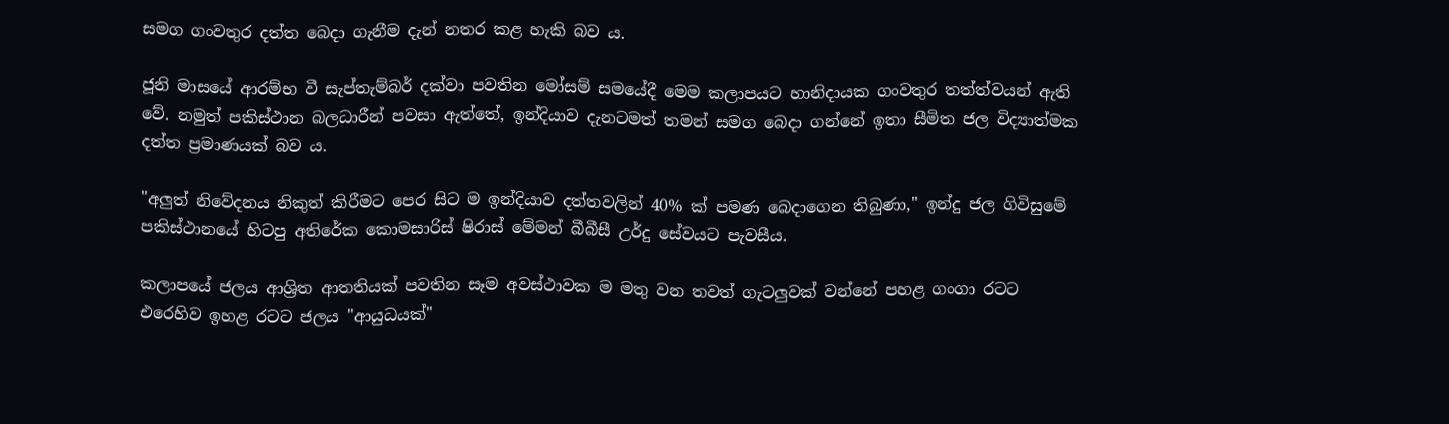සමග ගංවතුර දත්ත බෙදා ගැනීම දැන් නතර කළ හැකි බව ය.

ජූනි මාසයේ ආරම්භ වී සැප්තැම්බර් දක්වා පවතින මෝසම් සමයේදී මෙම කලාපයට හානිදායක ගංවතුර තත්ත්වයන් ඇති වේ. නමුත් පකිස්ථාන බලධාරීන් පවසා ඇත්තේ, ඉන්දියාව දැනටමත් තමන් සමග බෙදා ගන්නේ ඉතා සීමිත ජල විද්‍යාත්මක දත්ත ප්‍රමාණයක් බව ය.

"අලුත් නිවේදනය නිකුත් කිරීමට පෙර සිට ම ඉන්දියාව දත්තවලින් 40% ක් පමණ බෙදාගෙන තිබුණා," ඉන්දු ජල ගිවිසුමේ පකිස්ථානයේ හිටපු අතිරේක කොමසාරිස් ෂිරාස් මේමන් බීබීසී උර්දු සේවයට පැවසීය.

කලාපයේ ජලය ආශ්‍රිත ආතතියක් පවතින සෑම අවස්ථාවක ම මතු වන තවත් ගැටලුවක් වන්නේ පහළ ගංගා රටට එරෙහිව ඉහළ රටට ජලය "ආයුධයක්"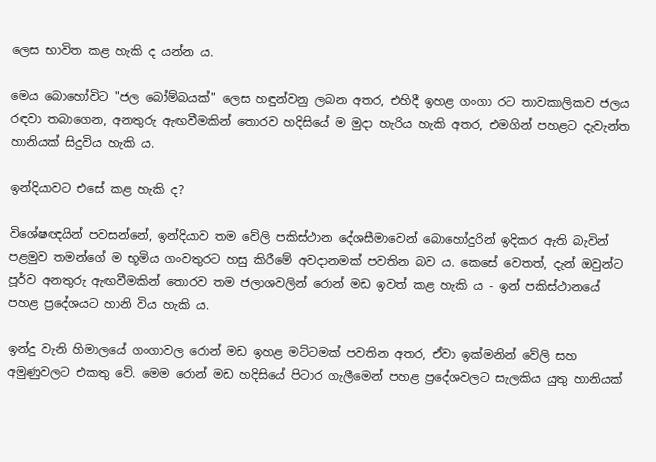ලෙස භාවිත කළ හැකි ද යන්න ය.

මෙය බොහෝවිට "ජල බෝම්බයක්" ලෙස හඳුන්වනු ලබන අතර, එහිදී ඉහළ ගංගා රට තාවකාලිකව ජලය රඳවා තබාගෙන, අනතුරු ඇඟවීමකින් තොරව හදිසියේ ම මුදා හැරිය හැකි අතර, එමගින් පහළට දැවැන්ත හානියක් සිදුවිය හැකි ය.

ඉන්දියාවට එසේ කළ හැකි ද?

විශේෂඥයින් පවසන්නේ, ඉන්දියාව තම වේලි පකිස්ථාන දේශසීමාවෙන් බොහෝදුරින් ඉදිකර ඇති බැවින් පළමුව තමන්ගේ ම භූමිය ගංවතුරට හසු කිරීමේ අවදානමක් පවතින බව ය. කෙසේ වෙතත්, දැන් ඔවුන්ට පූර්ව අනතුරු ඇඟවීමකින් තොරව තම ජලාශවලින් රොන් මඩ ඉවත් කළ හැකි ය - ඉන් පකිස්ථානයේ පහළ ප්‍රදේශයට හානි විය හැකි ය.

ඉන්දු වැනි හිමාලයේ ගංගාවල රොන් මඩ ඉහළ මට්ටමක් පවතින අතර, ඒවා ඉක්මනින් වේලි සහ අමුණුවලට එකතු වේ. මෙම රොන් මඩ හදිසියේ පිටාර ගැලීමෙන් පහළ ප්‍රදේශවලට සැලකිය යුතු හානියක්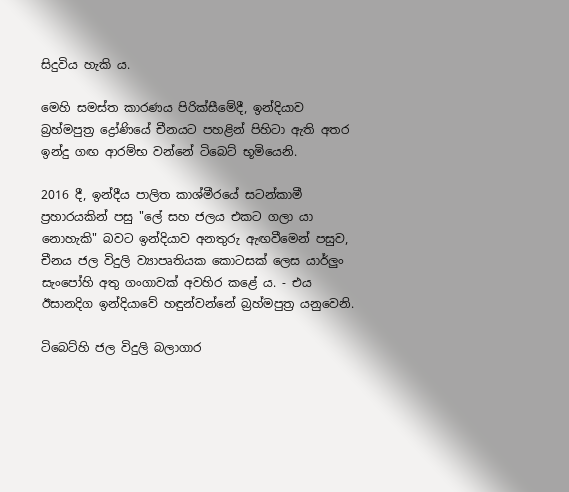සිදුවිය හැකි ය.

මෙහි සමස්ත කාරණය පිරික්සීමේදී, ඉන්දියාව බ්‍රහ්මපුත්‍ර ද්‍රෝණියේ චීනයට පහළින් පිහිටා ඇති අතර ඉන්දු ගඟ ආරම්භ වන්නේ ටිබෙට් භූමියෙනි.

2016 දී, ඉන්දීය පාලිත කාශ්මීරයේ සටන්කාමී ප්‍රහාරයකින් පසු "ලේ සහ ජලය එකට ගලා යා නොහැකි" බවට ඉන්දියාව අනතුරු ඇඟවීමෙන් පසුව, චීනය ජල විදුලි ව්‍යාපෘතියක කොටසක් ලෙස යාර්ලුං සැංපෝහි අතු ගංගාවක් අවහිර කළේ ය. - එය ඊසානදිග ඉන්දියාවේ හඳුන්වන්නේ බ්‍රහ්මපුත්‍ර යනුවෙනි.

ටිබෙට්හි ජල විදුලි බලාගාර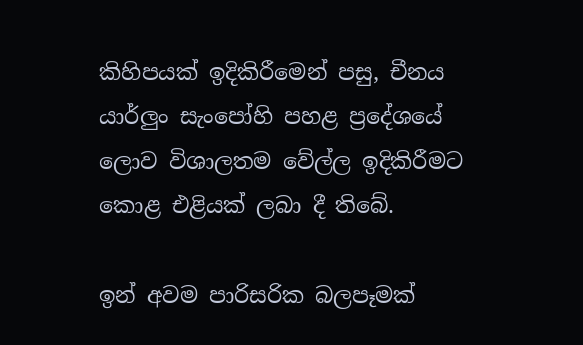කිහිපයක් ඉදිකිරීමෙන් පසු, චීනය යාර්ලුං සැංපෝහි පහළ ප්‍රදේශයේ ලොව විශාලතම වේල්ල ඉදිකිරීමට කොළ එළියක් ලබා දී තිබේ.

ඉන් අවම පාරිසරික බලපෑමක්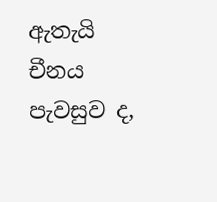ඇතැයි චීනය පැවසුව ද,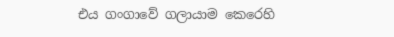එය ගංගාවේ ගලායාම කෙරෙහි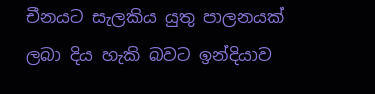චීනයට සැලකිය යුතු පාලනයක් ලබා දිය හැකි බවට ඉන්දියාව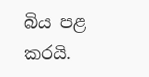බිය පළ කරයි.